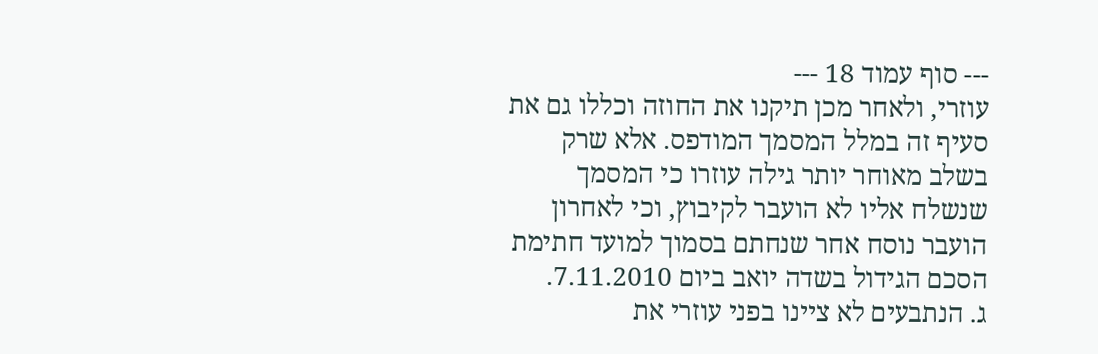--- סוף עמוד 18 ---
עוזרי, ולאחר מכן תיקנו את החוזה וכללו גם את סעיף זה במלל המסמך המודפס. אלא שרק בשלב מאוחר יותר גילה עוזרו כי המסמך שנשלח אליו לא הועבר לקיבוץ, וכי לאחרון הועבר נוסח אחר שנחתם בסמוך למועד חתימת הסכם הגידול בשדה יואב ביום 7.11.2010.
ג. הנתבעים לא ציינו בפני עוזרי את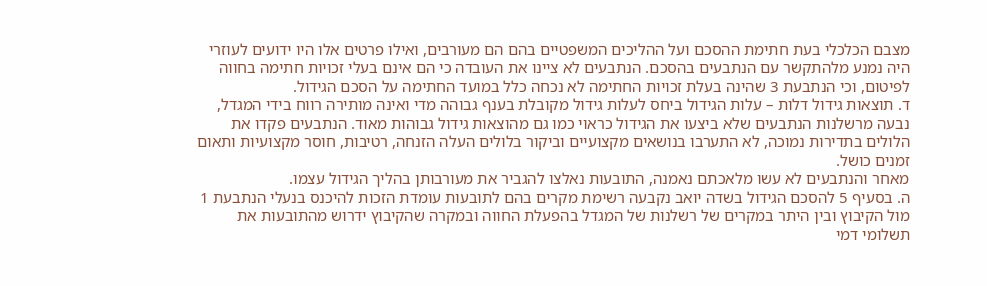מצבם הכלכלי בעת חתימת ההסכם ועל ההליכים המשפטיים בהם הם מעורבים, ואילו פרטים אלו היו ידועים לעוזרי היה נמנע מלהתקשר עם הנתבעים בהסכם. הנתבעים לא ציינו את העובדה כי הם אינם בעלי זכויות חתימה בחווה לפיטום, וכי הנתבעת 3 שהינה בעלת זכויות החתימה לא נכחה כלל במועד החתימה על הסכם הגידול.
ד. תוצאות גידול דלות – עלות הגידול ביחס לעלות גידול מקובלת בענף גבוהה מדי ואינה מותירה רווח בידי המגדל, נבעה מרשלנות הנתבעים שלא ביצעו את הגידול כראוי כמו גם מהוצאות גידול גבוהות מאוד. הנתבעים פקדו את הלולים בתדירות נמוכה, לא התערבו בנושאים מקצועיים וביקור בלולים העלה הזנחה, רטיבות, חוסר מקצועיות ותאום זמנים כושל.
מאחר והנתבעים לא עשו מלאכתם נאמנה, התובעות נאלצו להגביר את מעורבותן בהליך הגידול עצמו.
ה. בסעיף 5 להסכם הגידול בשדה יואב נקבעה רשימת מקרים בהם לתובעות עומדת הזכות להיכנס בנעלי הנתבעת 1 מול הקיבוץ ובין היתר במקרים של רשלנות של המגדל בהפעלת החווה ובמקרה שהקיבוץ ידרוש מהתובעות את תשלומי דמי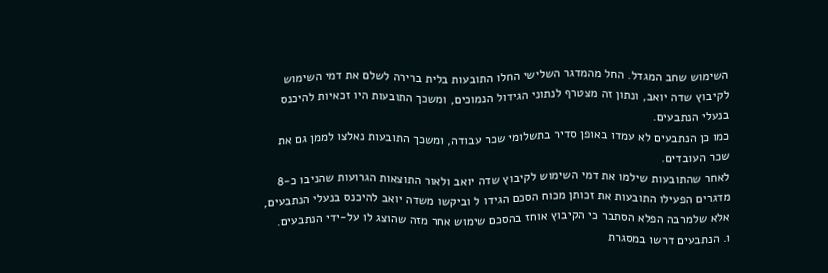השימוש שחב המגדל. החל מהמדגר השלישי החלו התובעות בלית ברירה לשלם את דמי השימוש לקיבוץ שדה יואב, ונתון זה מצטרף לנתוני הגידול הנמוכים, ומשכך התובעות היו זכאיות להיכנס בנעלי הנתבעים.
כמו כן הנתבעים לא עמדו באופן סדיר בתשלומי שכר עבודה, ומשכך התובעות נאלצו לממן גם את שכר העובדים.
לאחר שהתובעות שילמו את דמי השימוש לקיבוץ שדה יואב ולאור התוצאות הגרועות שהניבו כ-8 מדגרים הפעילו התובעות את זכותן מכוח הסכם הגידו ל וביקשו משדה יואב להיכנס בנעלי הנתבעים, אלא שלמרבה הפלא הסתבר כי הקיבוץ אוחז בהסכם שימוש אחר מזה שהוצג לו על-ידי הנתבעים.
ו. הנתבעים דרשו במסגרת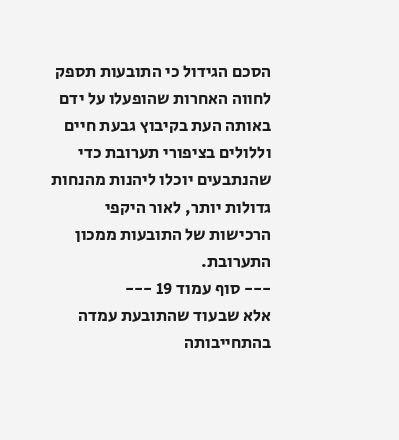הסכם הגידול כי התובעות תספק לחווה האחרות שהופעלו על ידם באותה העת בקיבוץ גבעת חיים וללולים בציפורי תערובת כדי שהנתבעים יוכלו ליהנות מהנחות גדולות יותר, לאור היקפי הרכישות של התובעות ממכון התערובת.
--- סוף עמוד 19 ---
אלא שבעוד שהתובעת עמדה בהתחייבותה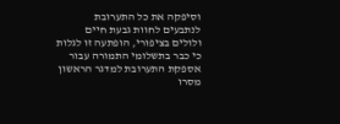וסיפקה את כל התערובת לנתבעים לחוות גבעת חיים ולולים בציפורי, הופתעה זו לגלות כי כבר בתשלומי התמורה עבור אספקת התערובת למדגר הראשון מסרו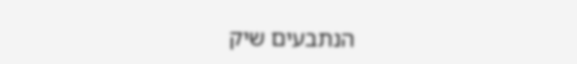הנתבעים שיק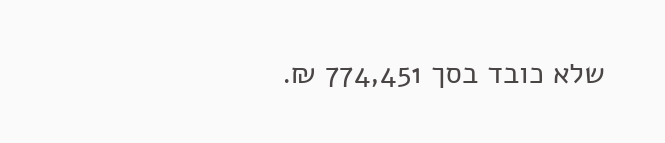שלא כובד בסך 774,451 ₪.